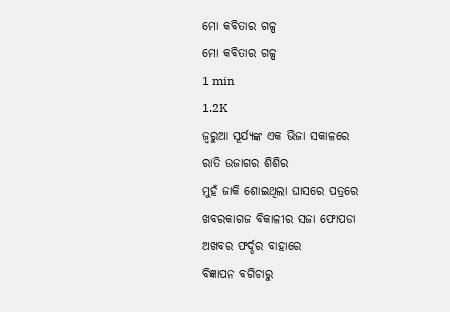ମୋ କବିତାର ଗଳ୍ପ
ମୋ କବିତାର ଗଳ୍ପ
1 min
1.2K
ଜ୍ବରୁଆ ସୂର୍ଯ୍ୟଙ୍କ ଏକ ଭିଜା ସକାଳରେ
ରାତି ଉଜାଗର ଶିଶିର
ମୁହଁ ଜାକି ଶୋଇଥିଲା ଘାସରେ ପତ୍ରରେ
ଖବରକାଗଜ ବିକାଳୀର ସଜା ଫୋପଡା
ଅଖବର ଫର୍ଦ୍ଦର ବାହାରେ
ବିଜ୍ଞାପନ ବଗିଚାରୁ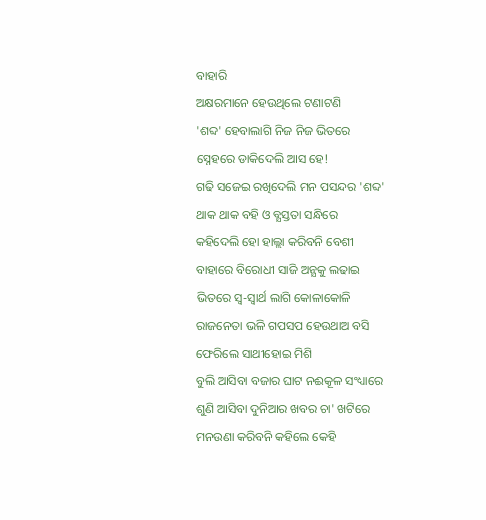ବାହାରି
ଅକ୍ଷରମାନେ ହେଉଥିଲେ ଟଣାଟଣି
'ଶବ୍ଦ' ହେବାଲାଗି ନିଜ ନିଜ ଭିତରେ
ସ୍ନେହରେ ଡାକିଦେଲି ଆସ ହେ!
ଗଢି ସଜେଇ ରଖିଦେଲି ମନ ପସନ୍ଦର 'ଶବ୍ଦ'
ଥାକ ଥାକ ବହି ଓ ବ୍ଯସ୍ତତା ସନ୍ଧିରେ
କହିଦେଲି ହୋ ହାଲ୍ଲା କରିବନି ବେଶୀ
ବାହାରେ ବିରୋଧୀ ସାଜି ଅନ୍ଯକୁ ଲଢାଇ
ଭିତରେ ସ୍ବ-ସ୍ବାର୍ଥ ଲାଗି କୋଳାକୋଳି
ରାଜନେତା ଭଳି ଗପସପ ହେଉଥାଅ ବସି
ଫେରିଲେ ସାଥୀହୋଇ ମିଶି
ବୁଲି ଆସିବା ବଜାର ଘାଟ ନଈକୂଳ ସଂଧ୍ୟାରେ
ଶୁଣି ଆସିବା ଦୁନିଆର ଖବର ଚା' ଖଟିରେ
ମନଉଣା କରିବନି କହିଲେ କେହି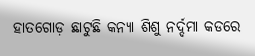ହାତଗୋଡ଼ ଛାଟୁଛି କନ୍ଯା ଶିଶୁ ନର୍ଦ୍ଦମା କଡରେ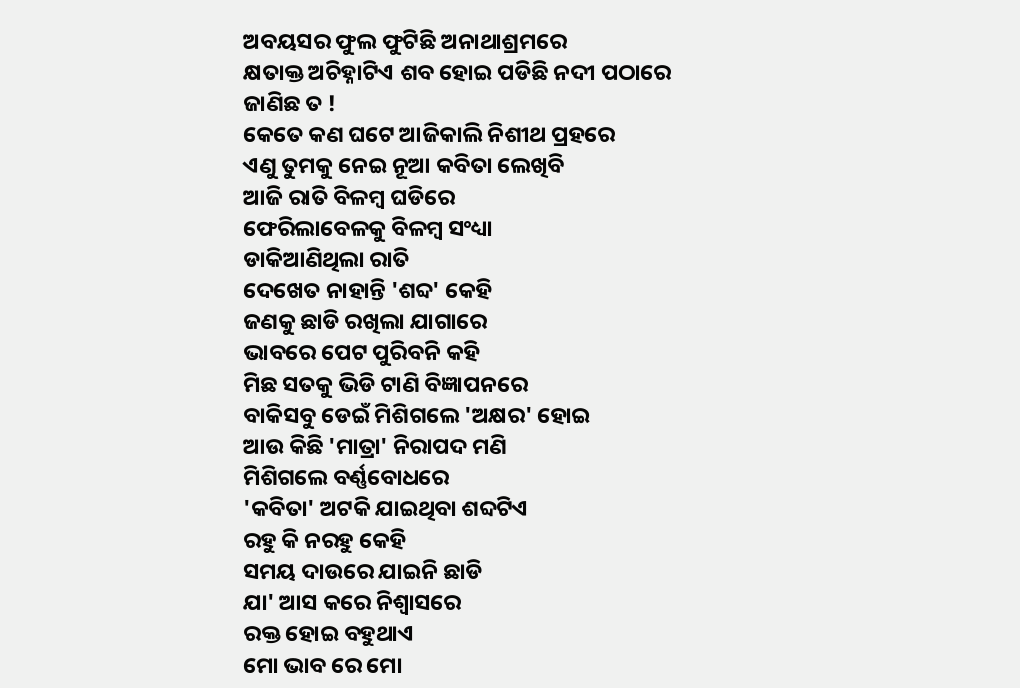ଅବୟସର ଫୁଲ ଫୁଟିଛି ଅନାଥାଶ୍ରମରେ
କ୍ଷତାକ୍ତ ଅଚିହ୍ନାଟିଏ ଶବ ହୋଇ ପଡିଛି ନଦୀ ପଠାରେ
ଜାଣିଛ ତ !
କେତେ କଣ ଘଟେ ଆଜିକାଲି ନିଶୀଥ ପ୍ରହରେ
ଏଣୁ ତୁମକୁ ନେଇ ନୂଆ କବିତା ଲେଖିବି
ଆଜି ରାତି ବିଳମ୍ବ ଘଡିରେ
ଫେରିଲାବେଳକୁ ବିଳମ୍ବ ସଂଧ୍ୟା
ଡାକିଆଣିଥିଲା ରାତି
ଦେଖେତ ନାହାନ୍ତି 'ଶବ୍ଦ' କେହି
ଜଣକୁ ଛାଡି ରଖିଲା ଯାଗାରେ
ଭାବରେ ପେଟ ପୁରିବନି କହି
ମିଛ ସତକୁ ଭିଡି ଟାଣି ବିଜ୍ଞାପନରେ
ବାକିସବୁ ଡେଇଁ ମିଶିଗଲେ 'ଅକ୍ଷର' ହୋଇ
ଆଉ କିଛି 'ମାତ୍ରା' ନିରାପଦ ମଣି
ମିଶିଗଲେ ବର୍ଣ୍ଣବୋଧରେ
'କବିତା' ଅଟକି ଯାଇଥିବା ଶବ୍ଦଟିଏ
ରହୁ କି ନରହୁ କେହି
ସମୟ ଦାଉରେ ଯାଇନି ଛାଡି
ଯା' ଆସ କରେ ନିଶ୍ବାସରେ
ରକ୍ତ ହୋଇ ବହୁଥାଏ
ମୋ ଭାବ ରେ ମୋ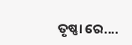ତୃଷ୍ଣା ରେ....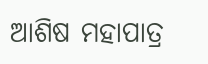ଆଶିଷ ମହାପାତ୍ର